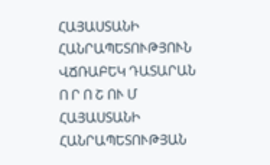ՀԱՅԱՍՏԱՆԻ ՀԱՆՐԱՊԵՏՈՒԹՅՈՒՆ
ՎՃՌԱԲԵԿ ԴԱՏԱՐԱՆ
Ո Ր Ո Շ ՈՒ Մ
ՀԱՅԱՍՏԱՆԻ ՀԱՆՐԱՊԵՏՈՒԹՅԱՆ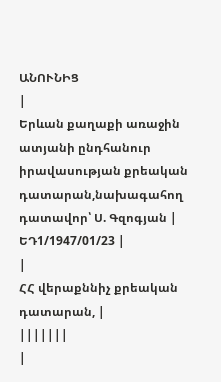ԱՆՈՒՆԻՑ
|
Երևան քաղաքի առաջին ատյանի ընդհանուր իրավասության քրեական դատարան,նախագահող դատավոր՝ Ս. Գզոգյան |
ԵԴ1/1947/01/23 |
|
ՀՀ վերաքննիչ քրեական դատարան, |
|||||||
|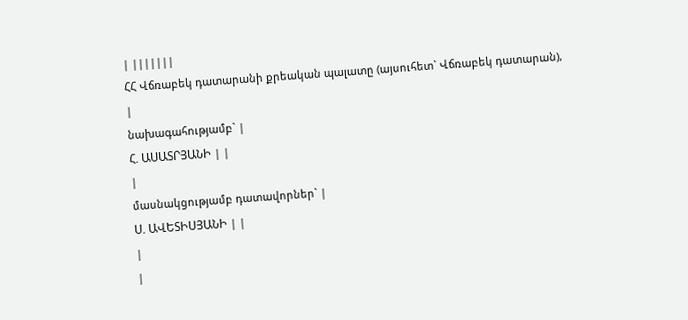| |||||||
ՀՀ Վճռաբեկ դատարանի քրեական պալատը (այսուհետ` Վճռաբեկ դատարան),
|
նախագահությամբ` |
Հ. ԱՍԱՏՐՅԱՆԻ | |
|
մասնակցությամբ դատավորներ` |
Ս. ԱՎԵՏԻՍՅԱՆԻ | |
|
|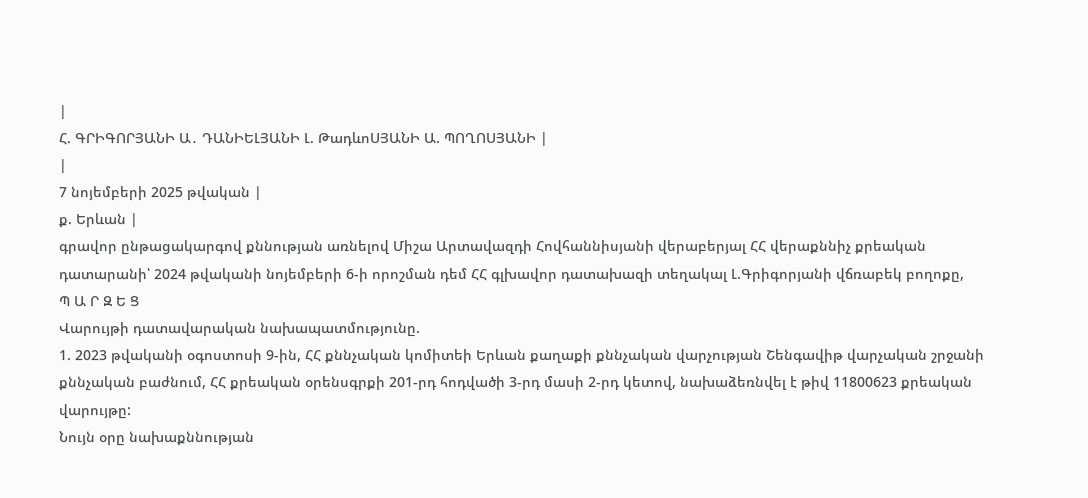|
Հ. ԳՐԻԳՈՐՅԱՆԻ Ա․ ԴԱՆԻԵԼՅԱՆԻ Լ. ԹադևոՍՅԱՆԻ Ա. ՊՈՂՈՍՅԱՆԻ |
|
7 նոյեմբերի 2025 թվական |
ք. Երևան |
գրավոր ընթացակարգով քննության առնելով Միշա Արտավազդի Հովհաննիսյանի վերաբերյալ ՀՀ վերաքննիչ քրեական դատարանի՝ 2024 թվականի նոյեմբերի 6-ի որոշման դեմ ՀՀ գլխավոր դատախազի տեղակալ Լ.Գրիգորյանի վճռաբեկ բողոքը,
Պ Ա Ր Զ Ե Ց
Վարույթի դատավարական նախապատմությունը.
1. 2023 թվականի օգոստոսի 9-ին, ՀՀ քննչական կոմիտեի Երևան քաղաքի քննչական վարչության Շենգավիթ վարչական շրջանի քննչական բաժնում, ՀՀ քրեական օրենսգրքի 201-րդ հոդվածի 3-րդ մասի 2-րդ կետով, նախաձեռնվել է թիվ 11800623 քրեական վարույթը:
Նույն օրը նախաքննության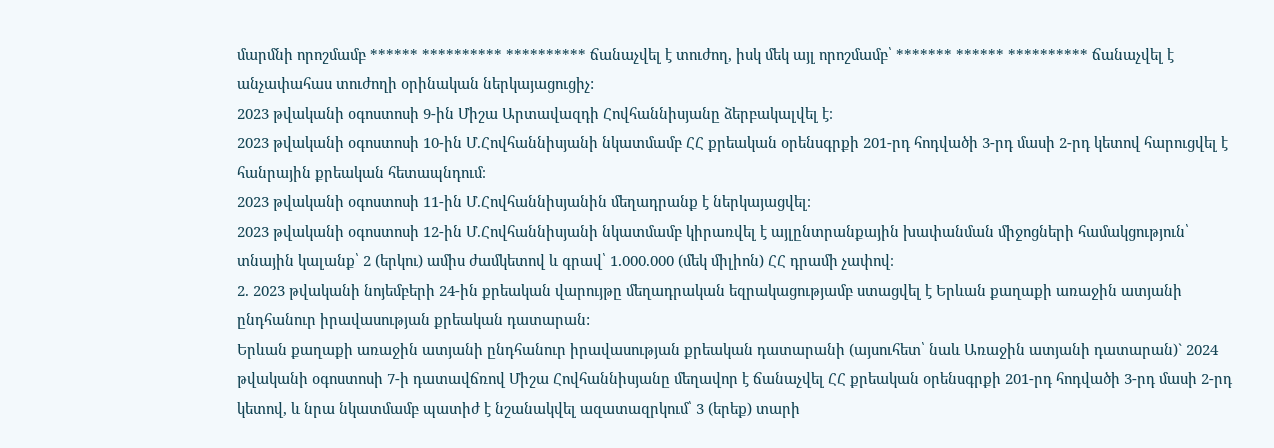մարմնի որոշմամբ ****** ********** ********** ճանաչվել է տուժող, իսկ մեկ այլ որոշմամբ՝ ******* ****** ********** ճանաչվել է անչափահաս տուժողի օրինական ներկայացուցիչ:
2023 թվականի օգոստոսի 9-ին Միշա Արտավազդի Հովհաննիսյանը ձերբակալվել է։
2023 թվականի օգոստոսի 10-ին Մ.Հովհաննիսյանի նկատմամբ ՀՀ քրեական օրենսգրքի 201-րդ հոդվածի 3-րդ մասի 2-րդ կետով հարուցվել է հանրային քրեական հետապնդում։
2023 թվականի օգոստոսի 11-ին Մ.Հովհաննիսյանին մեղադրանք է ներկայացվել։
2023 թվականի օգոստոսի 12-ին Մ.Հովհաննիսյանի նկատմամբ կիրառվել է այլընտրանքային խափանման միջոցների համակցություն՝ տնային կալանք՝ 2 (երկու) ամիս ժամկետով և գրավ՝ 1.000.000 (մեկ միլիոն) ՀՀ դրամի չափով։
2. 2023 թվականի նոյեմբերի 24-ին քրեական վարույթը մեղադրական եզրակացությամբ ստացվել է Երևան քաղաքի առաջին ատյանի ընդհանուր իրավասության քրեական դատարան:
Երևան քաղաքի առաջին ատյանի ընդհանուր իրավասության քրեական դատարանի (այսուհետ՝ նաև Առաջին ատյանի դատարան)` 2024 թվականի օգոստոսի 7-ի դատավճռով Միշա Հովհաննիսյանը մեղավոր է ճանաչվել ՀՀ քրեական օրենսգրքի 201-րդ հոդվածի 3-րդ մասի 2-րդ կետով, և նրա նկատմամբ պատիժ է նշանակվել ազատազրկում՝ 3 (երեք) տարի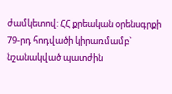ժամկետով: ՀՀ քրեական օրենսգրքի 79-րդ հոդվածի կիրառմամբ` նշանակված պատժին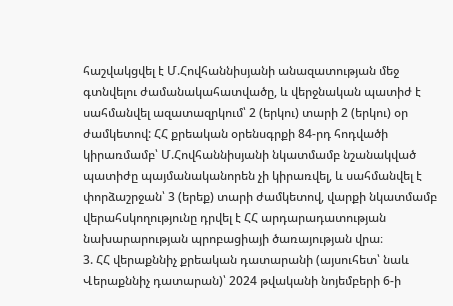հաշվակցվել է Մ.Հովհաննիսյանի անազատության մեջ գտնվելու ժամանակահատվածը, և վերջնական պատիժ է սահմանվել ազատազրկում՝ 2 (երկու) տարի 2 (երկու) օր ժամկետով: ՀՀ քրեական օրենսգրքի 84-րդ հոդվածի կիրառմամբ՝ Մ.Հովհաննիսյանի նկատմամբ նշանակված պատիժը պայմանականորեն չի կիրառվել, և սահմանվել է փորձաշրջան՝ 3 (երեք) տարի ժամկետով, վարքի նկատմամբ վերահսկողությունը դրվել է ՀՀ արդարադատության նախարարության պրոբացիայի ծառայության վրա։
3. ՀՀ վերաքննիչ քրեական դատարանի (այսուհետ՝ նաև Վերաքննիչ դատարան)՝ 2024 թվականի նոյեմբերի 6-ի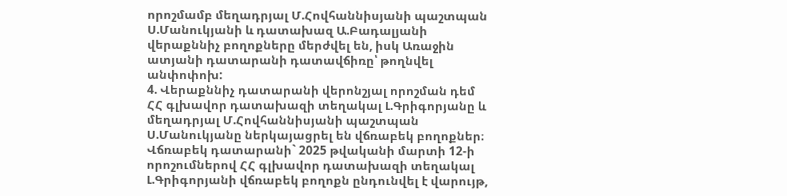որոշմամբ մեղադրյալ Մ.Հովհաննիսյանի պաշտպան Ս.Մանուկյանի և դատախազ Ա.Բադալյանի վերաքննիչ բողոքները մերժվել են, իսկ Առաջին ատյանի դատարանի դատավճիռը՝ թողնվել անփոփոխ:
4. Վերաքննիչ դատարանի վերոնշյալ որոշման դեմ ՀՀ գլխավոր դատախազի տեղակալ Լ.Գրիգորյանը և մեղադրյալ Մ.Հովհաննիսյանի պաշտպան Ս.Մանուկյանը ներկայացրել են վճռաբեկ բողոքներ։ Վճռաբեկ դատարանի` 2025 թվականի մարտի 12-ի որոշումներով ՀՀ գլխավոր դատախազի տեղակալ Լ.Գրիգորյանի վճռաբեկ բողոքն ընդունվել է վարույթ,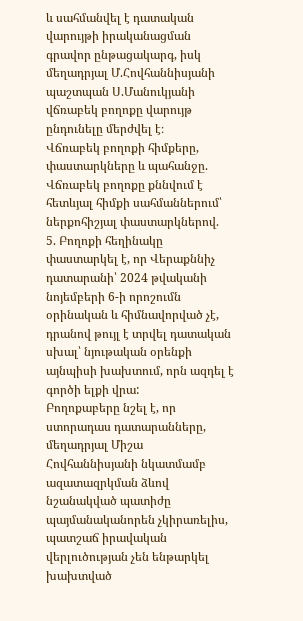և սահմանվել է դատական վարույթի իրականացման գրավոր ընթացակարգ, իսկ մեղադրյալ Մ.Հովհաննիսյանի պաշտպան Ս.Մանուկյանի վճռաբեկ բողոքը վարույթ ընդունելը մերժվել է։
Վճռաբեկ բողոքի հիմքերը, փաստարկները և պահանջը.
Վճռաբեկ բողոքը քննվում է հետևյալ հիմքի սահմաններում՝ ներքոհիշյալ փաստարկներով.
5. Բողոքի հեղինակը փաստարկել է, որ Վերաքննիչ դատարանի՝ 2024 թվականի նոյեմբերի 6-ի որոշումն օրինական և հիմնավորված չէ, դրանով թույլ է տրվել դատական սխալ՝ նյութական օրենքի այնպիսի խախտում, որն ազդել է գործի ելքի վրա:
Բողոքաբերը նշել է, որ ստորադաս դատարանները, մեղադրյալ Միշա Հովհաննիսյանի նկատմամբ ազատազրկման ձևով նշանակված պատիժը պայմանականորեն չկիրառելիս, պատշաճ իրավական վերլուծության չեն ենթարկել խախտված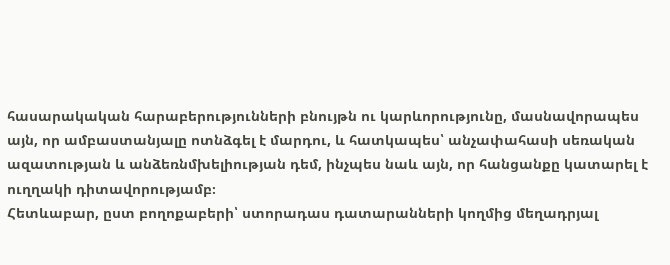հասարակական հարաբերությունների բնույթն ու կարևորությունը, մասնավորապես այն, որ ամբաստանյալը ոտնձգել է մարդու, և հատկապես՝ անչափահասի սեռական ազատության և անձեռնմխելիության դեմ, ինչպես նաև այն, որ հանցանքը կատարել է ուղղակի դիտավորությամբ։
Հետևաբար, ըստ բողոքաբերի՝ ստորադաս դատարանների կողմից մեղադրյալ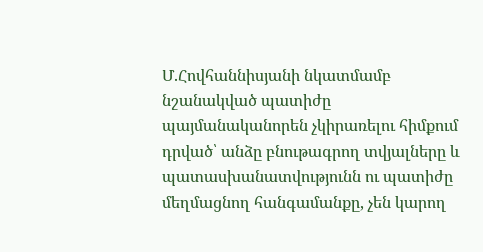Մ.Հովհաննիսյանի նկատմամբ նշանակված պատիժը պայմանականորեն չկիրառելու հիմքում դրված՝ անձը բնութագրող տվյալները և պատասխանատվությունն ու պատիժը մեղմացնող հանգամանքը, չեն կարող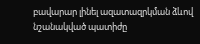բավարար լինել ազատազրկման ձևով նշանակված պատիժը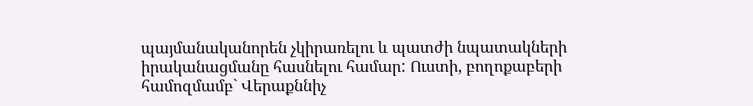պայմանականորեն չկիրառելու և պատժի նպատակների իրականացմանը հասնելու համար: Ուստի, բողոքաբերի համոզմամբ` Վերաքննիչ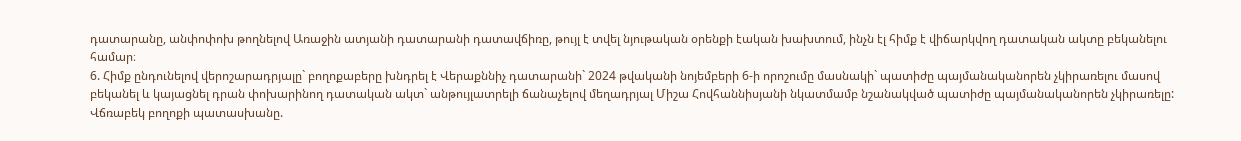դատարանը, անփոփոխ թողնելով Առաջին ատյանի դատարանի դատավճիռը, թույլ է տվել նյութական օրենքի էական խախտում, ինչն էլ հիմք է վիճարկվող դատական ակտը բեկանելու համար։
6. Հիմք ընդունելով վերոշարադրյալը` բողոքաբերը խնդրել է Վերաքննիչ դատարանի` 2024 թվականի նոյեմբերի 6-ի որոշումը մասնակի` պատիժը պայմանականորեն չկիրառելու մասով բեկանել և կայացնել դրան փոխարինող դատական ակտ` անթույլատրելի ճանաչելով մեղադրյալ Միշա Հովհաննիսյանի նկատմամբ նշանակված պատիժը պայմանականորեն չկիրառելը:
Վճռաբեկ բողոքի պատասխանը.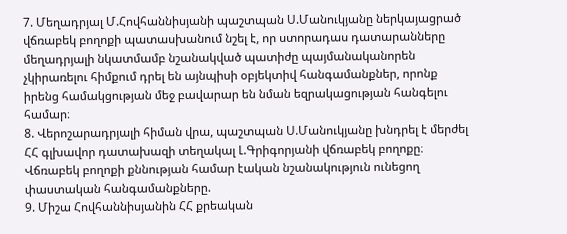7. Մեղադրյալ Մ.Հովհաննիսյանի պաշտպան Ս.Մանուկյանը ներկայացրած վճռաբեկ բողոքի պատասխանում նշել է, որ ստորադաս դատարանները մեղադրյալի նկատմամբ նշանակված պատիժը պայմանականորեն չկիրառելու հիմքում դրել են այնպիսի օբյեկտիվ հանգամանքներ, որոնք իրենց համակցության մեջ բավարար են նման եզրակացության հանգելու համար։
8. Վերոշարադրյալի հիման վրա, պաշտպան Ս.Մանուկյանը խնդրել է մերժել ՀՀ գլխավոր դատախազի տեղակալ Լ.Գրիգորյանի վճռաբեկ բողոքը։
Վճռաբեկ բողոքի քննության համար էական նշանակություն ունեցող փաստական հանգամանքները.
9. Միշա Հովհաննիսյանին ՀՀ քրեական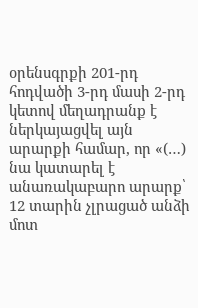օրենսգրքի 201-րդ հոդվածի 3-րդ մասի 2-րդ կետով մեղադրանք է ներկայացվել այն արարքի համար, որ «(…) նա կատարել է անառակաբարո արարք՝ 12 տարին չլրացած անձի մոտ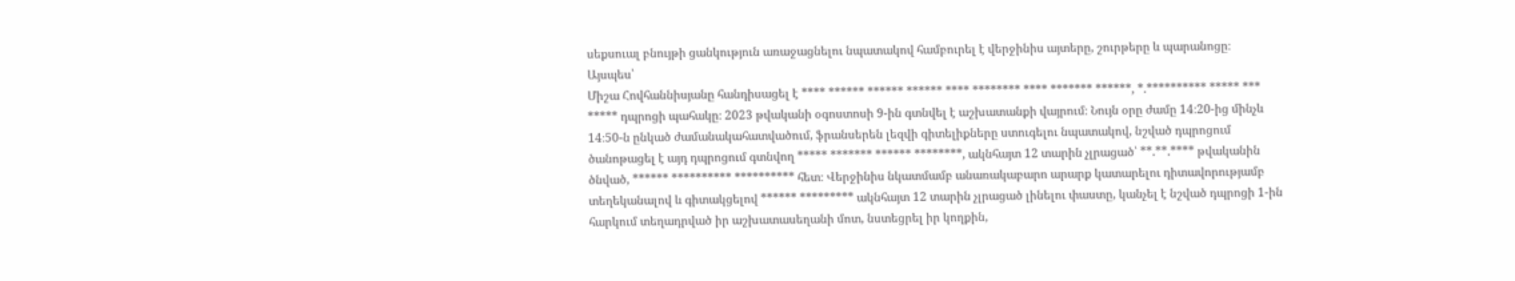սեքսուալ բնույթի ցանկություն առաջացնելու նպատակով համբուրել է վերջինիս այտերը, շուրթերը և պարանոցը։
Այսպես՝
Միշա Հովհաննիսյանը հանդիսացել է **** ****** ****** ****** **** ******** **** ******* ******, *.********** ***** *** ***** դպրոցի պահակը։ 2023 թվականի օգոստոսի 9-ին գտնվել է աշխատանքի վայրում։ Նույն օրը ժամը 14։20-ից մինչև 14։50-ն ընկած ժամանակահատվածում, ֆրանսերեն լեզվի գիտելիքները ստուգելու նպատակով, նշված դպրոցում ծանոթացել է այդ դպրոցում գտնվող ***** ******* ****** ********, ակնհայտ 12 տարին չլրացած՝ **.**.**** թվականին ծնված, ****** ********** ********** հետ։ Վերջինիս նկատմամբ անառակաբարո արարք կատարելու դիտավորությամբ տեղեկանալով և գիտակցելով ****** ********* ակնհայտ 12 տարին չլրացած լինելու փաստը, կանչել է նշված դպրոցի 1-ին հարկում տեղադրված իր աշխատասեղանի մոտ, նստեցրել իր կողքին,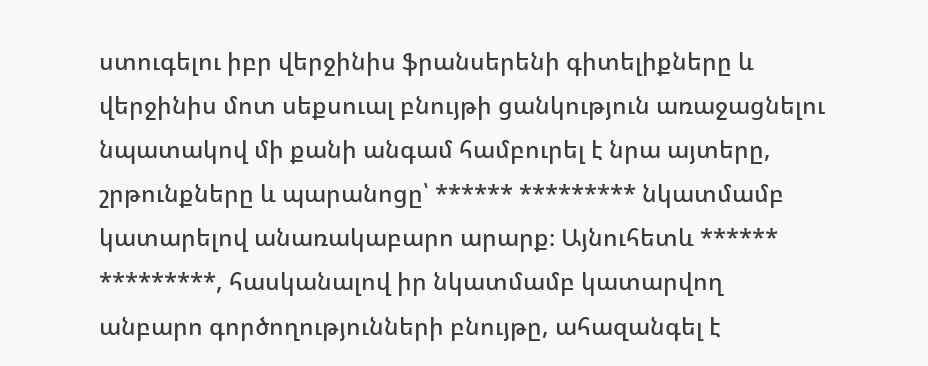ստուգելու իբր վերջինիս ֆրանսերենի գիտելիքները և վերջինիս մոտ սեքսուալ բնույթի ցանկություն առաջացնելու նպատակով մի քանի անգամ համբուրել է նրա այտերը, շրթունքները և պարանոցը՝ ****** ********* նկատմամբ կատարելով անառակաբարո արարք։ Այնուհետև ****** *********, հասկանալով իր նկատմամբ կատարվող անբարո գործողությունների բնույթը, ահազանգել է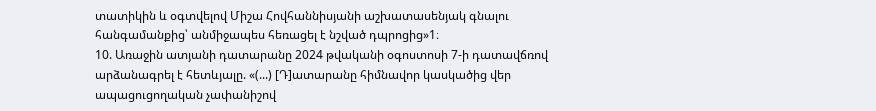տատիկին և օգտվելով Միշա Հովհաննիսյանի աշխատասենյակ գնալու հանգամանքից՝ անմիջապես հեռացել է նշված դպրոցից»1։
10. Առաջին ատյանի դատարանը 2024 թվականի օգոստոսի 7-ի դատավճռով արձանագրել է հետևյալը. «(...) [Դ]ատարանը հիմնավոր կասկածից վեր ապացուցողական չափանիշով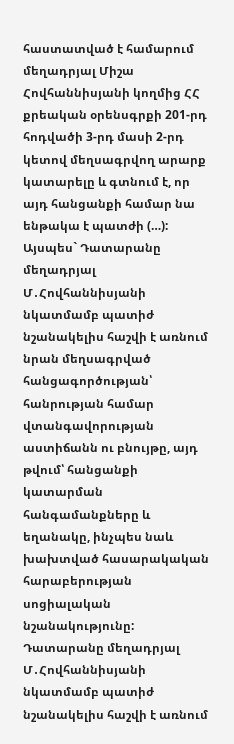հաստատված է համարում մեղադրյալ Միշա Հովհաննիսյանի կողմից ՀՀ քրեական օրենսգրքի 201-րդ հոդվածի 3-րդ մասի 2-րդ կետով մեղսագրվող արարք կատարելը և գտնում է, որ այդ հանցանքի համար նա ենթակա է պատժի (…):
Այսպես` Դատարանը մեղադրյալ Մ․Հովհաննիսյանի նկատմամբ պատիժ նշանակելիս հաշվի է առնում նրան մեղսագրված հանցագործության՝ հանրության համար վտանգավորության աստիճանն ու բնույթը, այդ թվում՝ հանցանքի կատարման հանգամանքները և եղանակը, ինչպես նաև խախտված հասարակական հարաբերության սոցիալական նշանակությունը:
Դատարանը մեղադրյալ Մ․Հովհաննիսյանի նկատմամբ պատիժ նշանակելիս հաշվի է առնում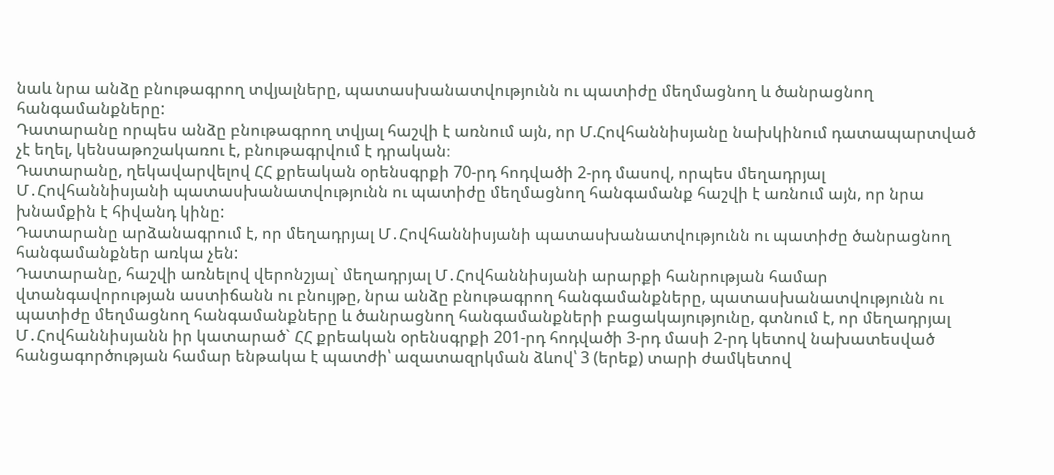նաև նրա անձը բնութագրող տվյալները, պատասխանատվությունն ու պատիժը մեղմացնող և ծանրացնող հանգամանքները:
Դատարանը որպես անձը բնութագրող տվյալ հաշվի է առնում այն, որ Մ.Հովհաննիսյանը նախկինում դատապարտված չէ եղել, կենսաթոշակառու է, բնութագրվում է դրական։
Դատարանը, ղեկավարվելով ՀՀ քրեական օրենսգրքի 70-րդ հոդվածի 2-րդ մասով, որպես մեղադրյալ Մ․Հովհաննիսյանի պատասխանատվությունն ու պատիժը մեղմացնող հանգամանք հաշվի է առնում այն, որ նրա խնամքին է հիվանդ կինը:
Դատարանը արձանագրում է, որ մեղադրյալ Մ․Հովհաննիսյանի պատասխանատվությունն ու պատիժը ծանրացնող հանգամանքներ առկա չեն:
Դատարանը, հաշվի առնելով վերոնշյալ` մեղադրյալ Մ․Հովհաննիսյանի արարքի հանրության համար վտանգավորության աստիճանն ու բնույթը, նրա անձը բնութագրող հանգամանքները, պատասխանատվությունն ու պատիժը մեղմացնող հանգամանքները և ծանրացնող հանգամանքների բացակայությունը, գտնում է, որ մեղադրյալ Մ․Հովհաննիսյանն իր կատարած` ՀՀ քրեական օրենսգրքի 201-րդ հոդվածի 3-րդ մասի 2-րդ կետով նախատեսված հանցագործության համար ենթակա է պատժի՝ ազատազրկման ձևով՝ 3 (երեք) տարի ժամկետով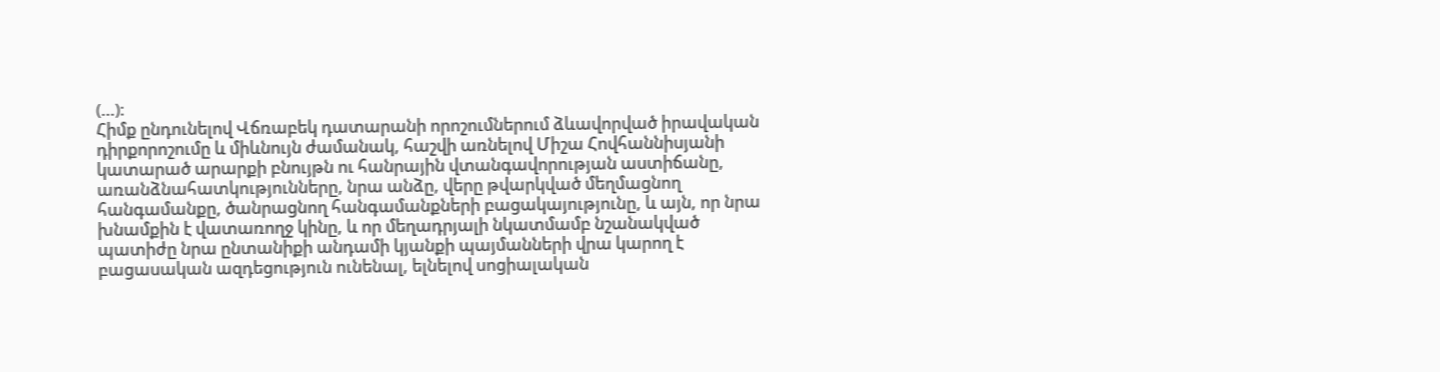(…)։
Հիմք ընդունելով Վճռաբեկ դատարանի որոշումներում ձևավորված իրավական դիրքորոշումը և միևնույն ժամանակ, հաշվի առնելով Միշա Հովհաննիսյանի կատարած արարքի բնույթն ու հանրային վտանգավորության աստիճանը, առանձնահատկությունները, նրա անձը, վերը թվարկված մեղմացնող հանգամանքը, ծանրացնող հանգամանքների բացակայությունը, և այն, որ նրա խնամքին է վատառողջ կինը, և որ մեղադրյալի նկատմամբ նշանակված պատիժը նրա ընտանիքի անդամի կյանքի պայմանների վրա կարող է բացասական ազդեցություն ունենալ, ելնելով սոցիալական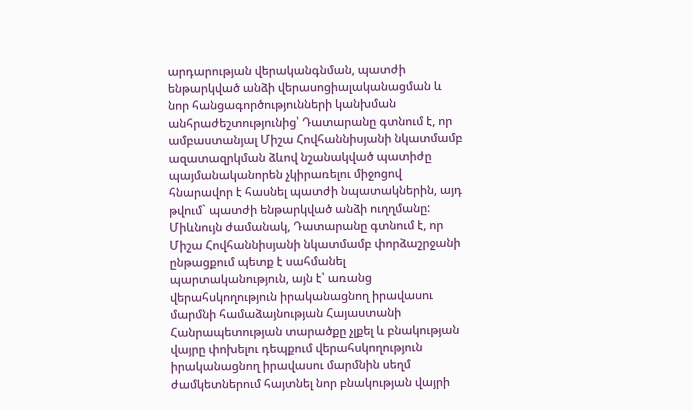արդարության վերականգնման, պատժի ենթարկված անձի վերասոցիալականացման և նոր հանցագործությունների կանխման անհրաժեշտությունից՝ Դատարանը գտնում է, որ ամբաստանյալ Միշա Հովհաննիսյանի նկատմամբ ազատազրկման ձևով նշանակված պատիժը պայմանականորեն չկիրառելու միջոցով հնարավոր է հասնել պատժի նպատակներին, այդ թվում` պատժի ենթարկված անձի ուղղմանը:
Միևնույն ժամանակ, Դատարանը գտնում է, որ Միշա Հովհաննիսյանի նկատմամբ փորձաշրջանի ընթացքում պետք է սահմանել պարտականություն, այն է՝ առանց վերահսկողություն իրականացնող իրավասու մարմնի համաձայնության Հայաստանի Հանրապետության տարածքը չլքել և բնակության վայրը փոխելու դեպքում վերահսկողություն իրականացնող իրավասու մարմնին սեղմ ժամկետներում հայտնել նոր բնակության վայրի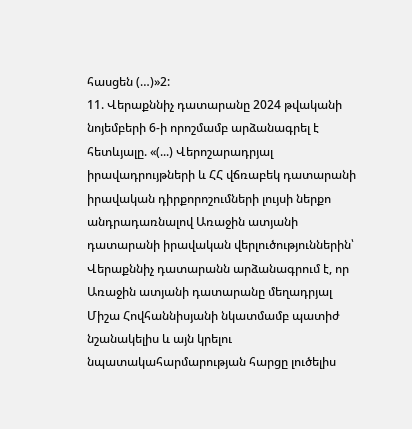հասցեն (…)»2:
11. Վերաքննիչ դատարանը 2024 թվականի նոյեմբերի 6-ի որոշմամբ արձանագրել է հետևյալը. «(...) Վերոշարադրյալ իրավադրույթների և ՀՀ վճռաբեկ դատարանի իրավական դիրքորոշումների լույսի ներքո անդրադառնալով Առաջին ատյանի դատարանի իրավական վերլուծություններին՝ Վերաքննիչ դատարանն արձանագրում է, որ Առաջին ատյանի դատարանը մեղադրյալ Միշա Հովհաննիսյանի նկատմամբ պատիժ նշանակելիս և այն կրելու նպատակահարմարության հարցը լուծելիս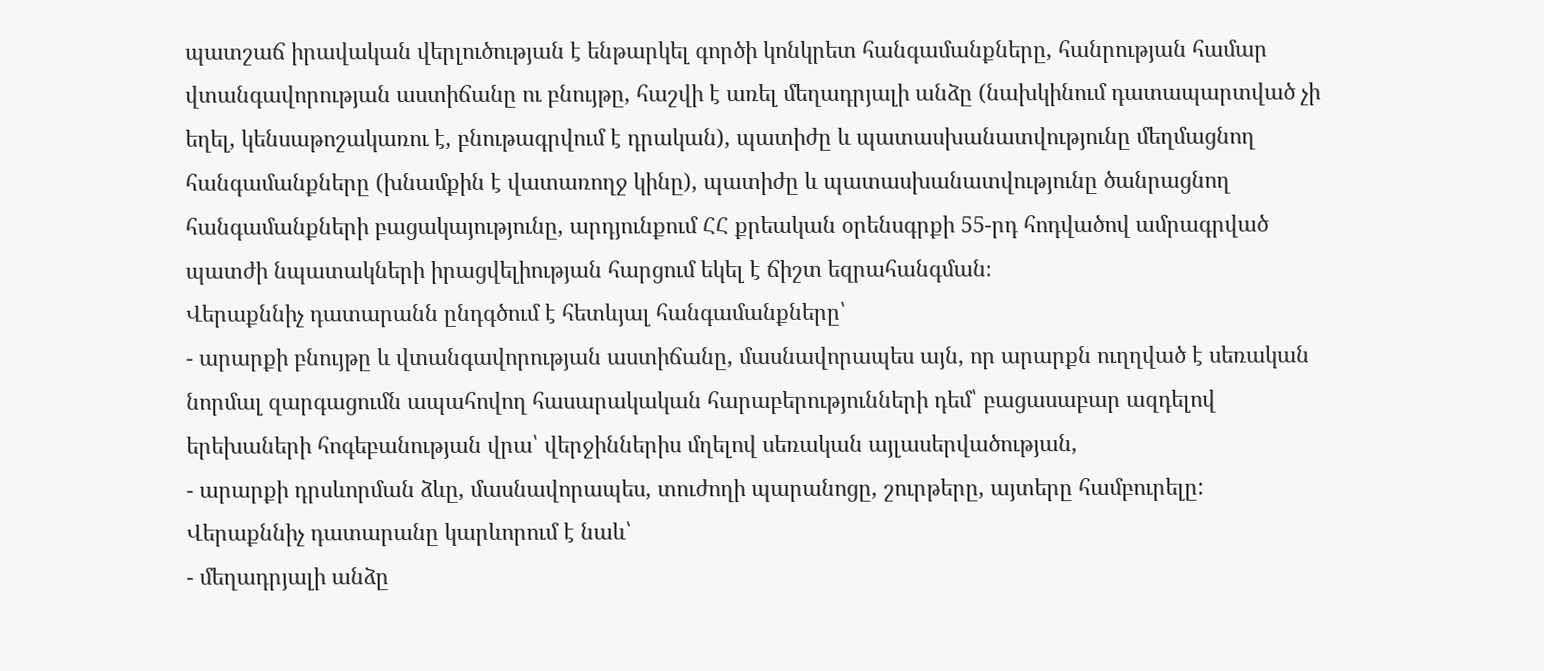պատշաճ իրավական վերլուծության է ենթարկել գործի կոնկրետ հանգամանքները, հանրության համար վտանգավորության աստիճանը ու բնույթը, հաշվի է առել մեղադրյալի անձը (նախկինում դատապարտված չի եղել, կենսաթոշակառու է, բնութագրվում է դրական), պատիժը և պատասխանատվությունը մեղմացնող հանգամանքները (խնամքին է վատառողջ կինը), պատիժը և պատասխանատվությունը ծանրացնող հանգամանքների բացակայությունը, արդյունքում ՀՀ քրեական օրենսգրքի 55-րդ հոդվածով ամրագրված պատժի նպատակների իրացվելիության հարցում եկել է ճիշտ եզրահանգման։
Վերաքննիչ դատարանն ընդգծում է հետևյալ հանգամանքները՝
- արարքի բնույթը և վտանգավորության աստիճանը, մասնավորապես այն, որ արարքն ուղղված է սեռական նորմալ զարգացումն ապահովող հասարակական հարաբերությունների դեմ՝ բացասաբար ազդելով երեխաների հոգեբանության վրա՝ վերջիններիս մղելով սեռական այլասերվածության,
- արարքի դրսևորման ձևը, մասնավորապես, տուժողի պարանոցը, շուրթերը, այտերը համբուրելը:
Վերաքննիչ դատարանը կարևորում է նաև՝
- մեղադրյալի անձը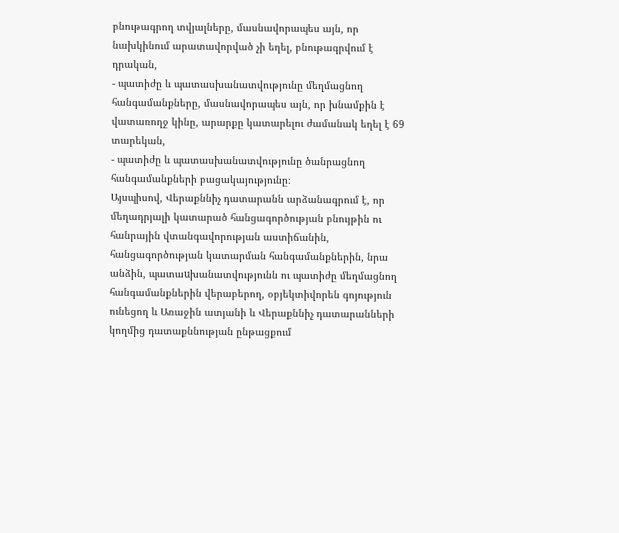բնութագրող տվյալները, մասնավորապես այն, որ նախկինում արատավորված չի եղել, բնութագրվում է դրական,
- պատիժը և պատասխանատվությունը մեղմացնող հանգամանքները, մասնավորապես այն, որ խնամքին է վատառողջ կինը, արարքը կատարելու ժամանակ եղել է 69 տարեկան,
- պատիժը և պատասխանատվությունը ծանրացնող հանգամանքների բացակայությունը։
Այսպիսով, Վերաքննիչ դատարանն արձանագրում է, որ մեղադրյալի կատարած հանցագործության բնույթին ու հանրային վտանգավորության աստիճանին, հանցագործության կատարման հանգամանքներին, նրա անձին, պատաuխանատվությունն ու պատիժը մեղմացնող հանգամանքներին վերաբերող, օբյեկտիվորեն գոյություն ունեցող և Առաջին ատյանի և Վերաքննիչ դատարանների կողմից դատաքննության ընթացքում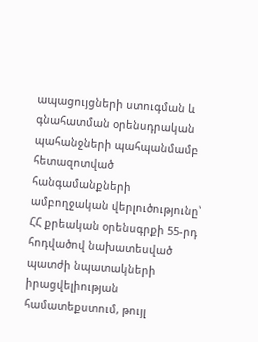ապացույցների ստուգման և գնահատման օրենսդրական պահանջների պահպանմամբ հետազոտված հանգամանքների ամբողջական վերլուծությունը՝ ՀՀ քրեական օրենսգրքի 55-րդ հոդվածով նախատեսված պատժի նպատակների իրացվելիության համատեքստում, թույլ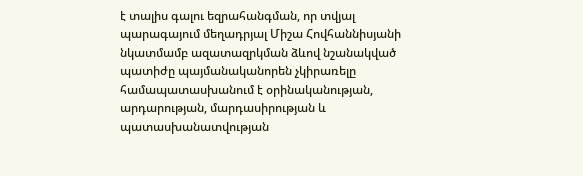է տալիս գալու եզրահանգման, որ տվյալ պարագայում մեղադրյալ Միշա Հովհաննիսյանի նկատմամբ ազատազրկման ձևով նշանակված պատիժը պայմանականորեն չկիրառելը համապատասխանում է օրինականության, արդարության, մարդասիրության և պատասխանատվության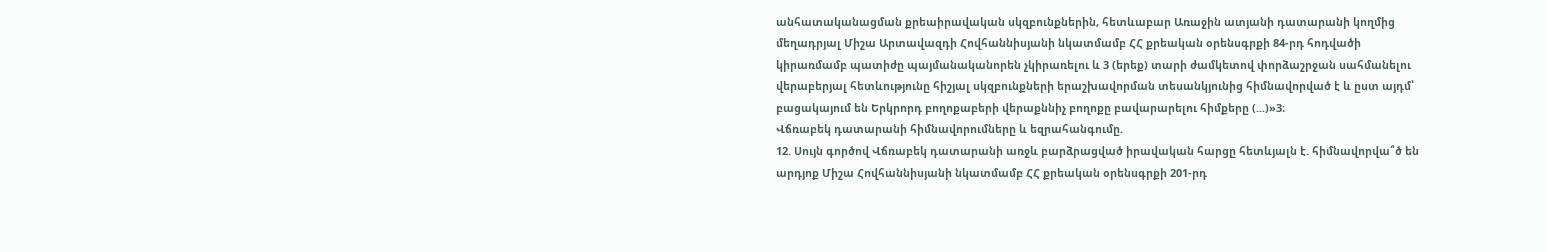անհատականացման քրեաիրավական սկզբունքներին, հետևաբար Առաջին ատյանի դատարանի կողմից մեղադրյալ Միշա Արտավազդի Հովհաննիսյանի նկատմամբ ՀՀ քրեական օրենսգրքի 84-րդ հոդվածի կիրառմամբ պատիժը պայմանականորեն չկիրառելու և 3 (երեք) տարի ժամկետով փորձաշրջան սահմանելու վերաբերյալ հետևությունը հիշյալ սկզբունքների երաշխավորման տեսանկյունից հիմնավորված է և ըստ այդմ՝ բացակայում են Երկրորդ բողոքաբերի վերաքննիչ բողոքը բավարարելու հիմքերը (...)»3։
Վճռաբեկ դատարանի հիմնավորումները և եզրահանգումը.
12. Սույն գործով Վճռաբեկ դատարանի առջև բարձրացված իրավական հարցը հետևյալն է. հիմնավորվա՞ծ են արդյոք Միշա Հովհաննիսյանի նկատմամբ ՀՀ քրեական օրենսգրքի 201-րդ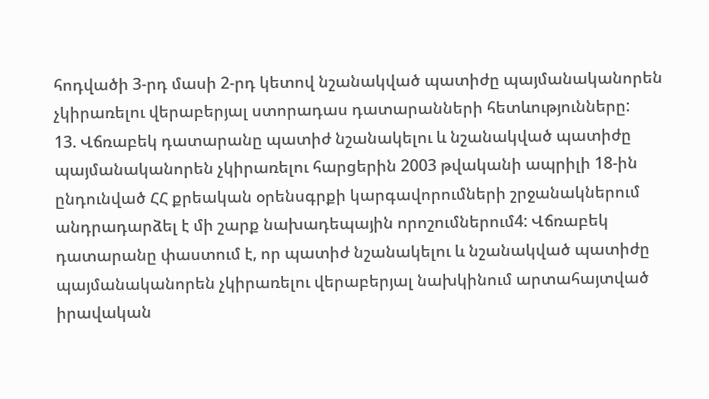հոդվածի 3-րդ մասի 2-րդ կետով նշանակված պատիժը պայմանականորեն չկիրառելու վերաբերյալ ստորադաս դատարանների հետևությունները:
13. Վճռաբեկ դատարանը պատիժ նշանակելու և նշանակված պատիժը պայմանականորեն չկիրառելու հարցերին 2003 թվականի ապրիլի 18-ին ընդունված ՀՀ քրեական օրենսգրքի կարգավորումների շրջանակներում անդրադարձել է մի շարք նախադեպային որոշումներում4: Վճռաբեկ դատարանը փաստում է, որ պատիժ նշանակելու և նշանակված պատիժը պայմանականորեն չկիրառելու վերաբերյալ նախկինում արտահայտված իրավական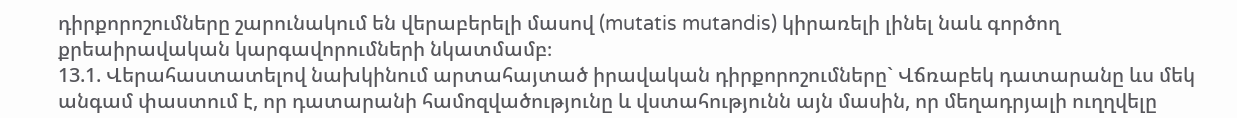դիրքորոշումները շարունակում են վերաբերելի մասով (mutatis mutandis) կիրառելի լինել նաև գործող քրեաիրավական կարգավորումների նկատմամբ։
13.1. Վերահաստատելով նախկինում արտահայտած իրավական դիրքորոշումները` Վճռաբեկ դատարանը ևս մեկ անգամ փաստում է, որ դատարանի համոզվածությունը և վստահությունն այն մասին, որ մեղադրյալի ուղղվելը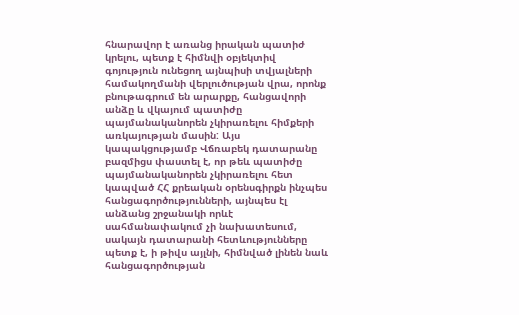հնարավոր է առանց իրական պատիժ կրելու, պետք է հիմնվի օբյեկտիվ գոյություն ունեցող այնպիսի տվյալների համակողմանի վերլուծության վրա, որոնք բնութագրում են արարքը, հանցավորի անձը և վկայում պատիժը պայմանականորեն չկիրառելու հիմքերի առկայության մասին: Այս կապակցությամբ Վճռաբեկ դատարանը բազմիցս փաստել է, որ թեև պատիժը պայմանականորեն չկիրառելու հետ կապված ՀՀ քրեական օրենսգիրքն ինչպես հանցագործությունների, այնպես էլ անձանց շրջանակի որևէ սահմանափակում չի նախատեսում, սակայն դատարանի հետևությունները պետք է, ի թիվս այլնի, հիմնված լինեն նաև հանցագործության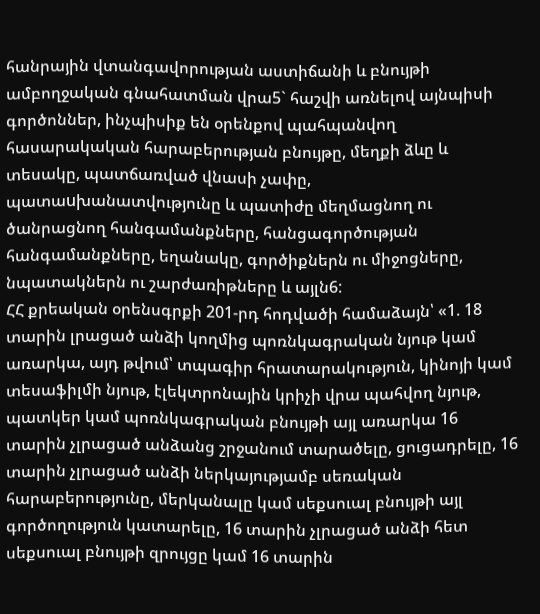հանրային վտանգավորության աստիճանի և բնույթի ամբողջական գնահատման վրա5` հաշվի առնելով այնպիսի գործոններ, ինչպիսիք են օրենքով պահպանվող հասարակական հարաբերության բնույթը, մեղքի ձևը և տեսակը, պատճառված վնասի չափը, պատաuխանատվությունը և պատիժը մեղմացնող ու ծանրացնող հանգամանքները, հանցագործության հանգամանքները, եղանակը, գործիքներն ու միջոցները, նպատակներն ու շարժառիթները և այլն6:
ՀՀ քրեական օրենսգրքի 201-րդ հոդվածի համաձայն՝ «1. 18 տարին լրացած անձի կողմից պոռնկագրական նյութ կամ առարկա, այդ թվում՝ տպագիր հրատարակություն, կինոյի կամ տեսաֆիլմի նյութ, էլեկտրոնային կրիչի վրա պահվող նյութ, պատկեր կամ պոռնկագրական բնույթի այլ առարկա 16 տարին չլրացած անձանց շրջանում տարածելը, ցուցադրելը, 16 տարին չլրացած անձի ներկայությամբ սեռական հարաբերությունը, մերկանալը կամ սեքսուալ բնույթի այլ գործողություն կատարելը, 16 տարին չլրացած անձի հետ սեքսուալ բնույթի զրույցը կամ 16 տարին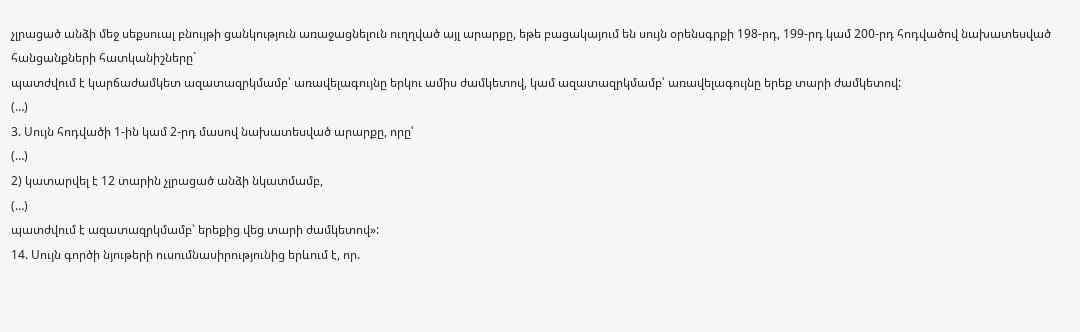չլրացած անձի մեջ սեքսուալ բնույթի ցանկություն առաջացնելուն ուղղված այլ արարքը, եթե բացակայում են սույն օրենսգրքի 198-րդ, 199-րդ կամ 200-րդ հոդվածով նախատեսված հանցանքների հատկանիշները`
պատժվում է կարճաժամկետ ազատազրկմամբ՝ առավելագույնը երկու ամիս ժամկետով, կամ ազատազրկմամբ՝ առավելագույնը երեք տարի ժամկետով:
(…)
3. Սույն հոդվածի 1-ին կամ 2-րդ մասով նախատեսված արարքը, որը՝
(…)
2) կատարվել է 12 տարին չլրացած անձի նկատմամբ,
(…)
պատժվում է ազատազրկմամբ՝ երեքից վեց տարի ժամկետով»:
14. Սույն գործի նյութերի ուսումնասիրությունից երևում է, որ.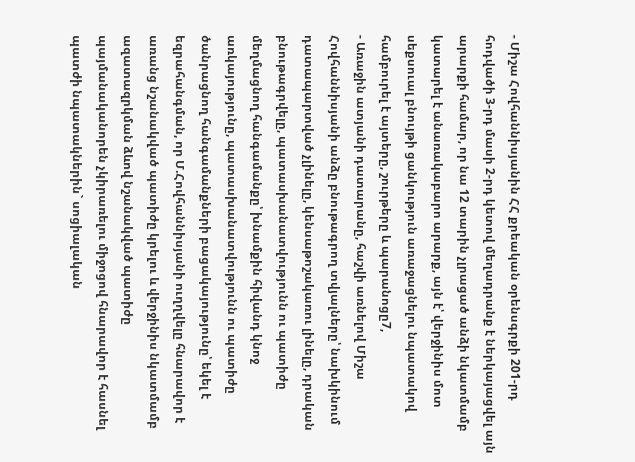- Միշա Հովհաննիսյանին ՀՀ քրեական օրենսգրքի 201-րդ հոդվածի 3-րդ մասի 2-րդ կետով մեղադրանք է ներկայացվել այն արարքի համար, որ նա 12 տարին չլրացած անձի նկատմամբ կատարել է անառակաբարո արարք, այն է՝ վերջինիս մոտ սեքսուալ բնույթի ցանկություն առաջացնելու նպատակով համբուրել է այտերը, շուրթերը և պարանոցը7,
- Առաջին ատյանի դատարանը, հաշվի առնելով Միշա Հովհաննիսյանի անձը բնութագրող տվյալները՝ նախկինում դատապարտված չլինելը, կենսաթոշակառու լինելը, դրական բնութագրվելը, պատասխանատվությունն ու պատիժը մեղմացնող հանգամանքը՝ խնամքին հիվանդ կնոջ առկայությունը, պատասխանատվությունն ու պատիժը ծանրացնող հանգամանքների բացակայությունը՝ եկել է եզրահանգման, որ Մ.Հովհաննիսյանի ուղղվելը հնարավոր է առանց նշանակված պատիժը կրելու և վերջինիս նկատմամբ ազատազրկման ձևով նշանակված պատիժը պայմանականորեն չկիրառելու միջոցով հնարավոր է հասնել պատժի նպատակներին` սոցիալական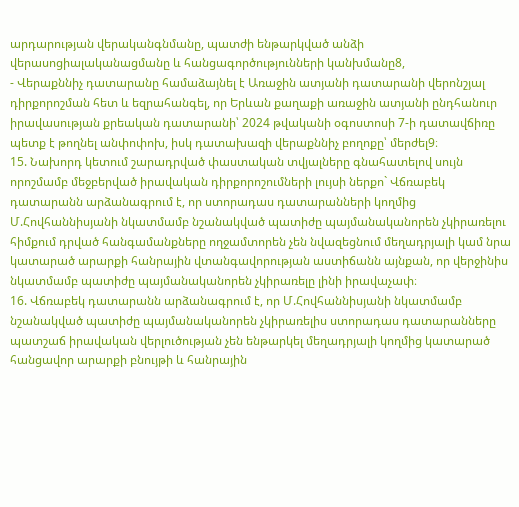արդարության վերականգնմանը, պատժի ենթարկված անձի վերասոցիալականացմանը և հանցագործությունների կանխմանը8,
- Վերաքննիչ դատարանը համաձայնել է Առաջին ատյանի դատարանի վերոնշյալ դիրքորոշման հետ և եզրահանգել, որ Երևան քաղաքի առաջին ատյանի ընդհանուր իրավասության քրեական դատարանի՝ 2024 թվականի օգոստոսի 7-ի դատավճիռը պետք է թողնել անփոփոխ, իսկ դատախազի վերաքննիչ բողոքը՝ մերժել9։
15. Նախորդ կետում շարադրված փաստական տվյալները գնահատելով սույն որոշմամբ մեջբերված իրավական դիրքորոշումների լույսի ներքո` Վճռաբեկ դատարանն արձանագրում է, որ ստորադաս դատարանների կողմից Մ.Հովհաննիսյանի նկատմամբ նշանակված պատիժը պայմանականորեն չկիրառելու հիմքում դրված հանգամանքները ողջամտորեն չեն նվազեցնում մեղադրյալի կամ նրա կատարած արարքի հանրային վտանգավորության աստիճանն այնքան, որ վերջինիս նկատմամբ պատիժը պայմանականորեն չկիրառելը լինի իրավաչափ։
16. Վճռաբեկ դատարանն արձանագրում է, որ Մ.Հովհաննիսյանի նկատմամբ նշանակված պատիժը պայմանականորեն չկիրառելիս ստորադաս դատարանները պատշաճ իրավական վերլուծության չեն ենթարկել մեղադրյալի կողմից կատարած հանցավոր արարքի բնույթի և հանրային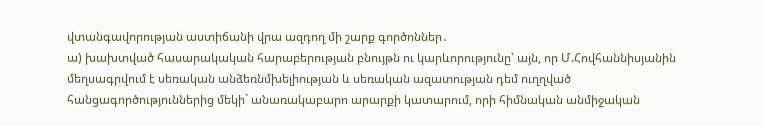վտանգավորության աստիճանի վրա ազդող մի շարք գործոններ․
ա) խախտված հասարակական հարաբերության բնույթն ու կարևորությունը՝ այն, որ Մ.Հովհաննիսյանին մեղսագրվում է սեռական անձեռնմխելիության և սեռական ազատության դեմ ուղղված հանցագործություններից մեկի` անառակաբարո արարքի կատարում, որի հիմնական անմիջական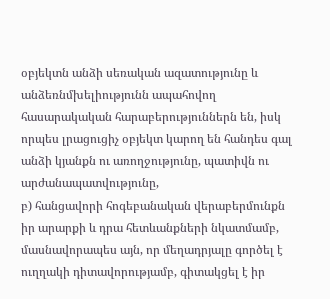օբյեկտն անձի սեռական ազատությունը և անձեռնմխելիությունն ապահովող հասարակական հարաբերություններն են, իսկ որպես լրացուցիչ օբյեկտ կարող են հանդես գալ անձի կյանքն ու առողջությունը, պատիվն ու արժանապատվությունը,
բ) հանցավորի հոգեբանական վերաբերմունքն իր արարքի և դրա հետևանքների նկատմամբ, մասնավորապես այն, որ մեղադրյալը գործել է ուղղակի դիտավորությամբ, գիտակցել է իր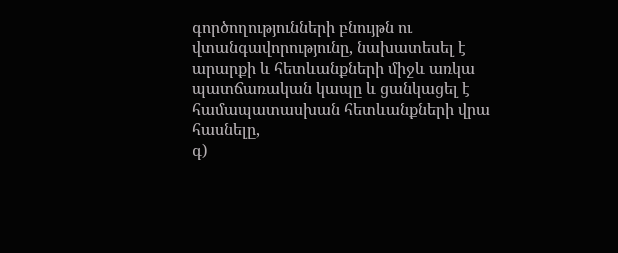գործողությունների բնույթն ու վտանգավորությունը, նախատեսել է արարքի և հետևանքների միջև առկա պատճառական կապը և ցանկացել է համապատասխան հետևանքների վրա հասնելը,
գ)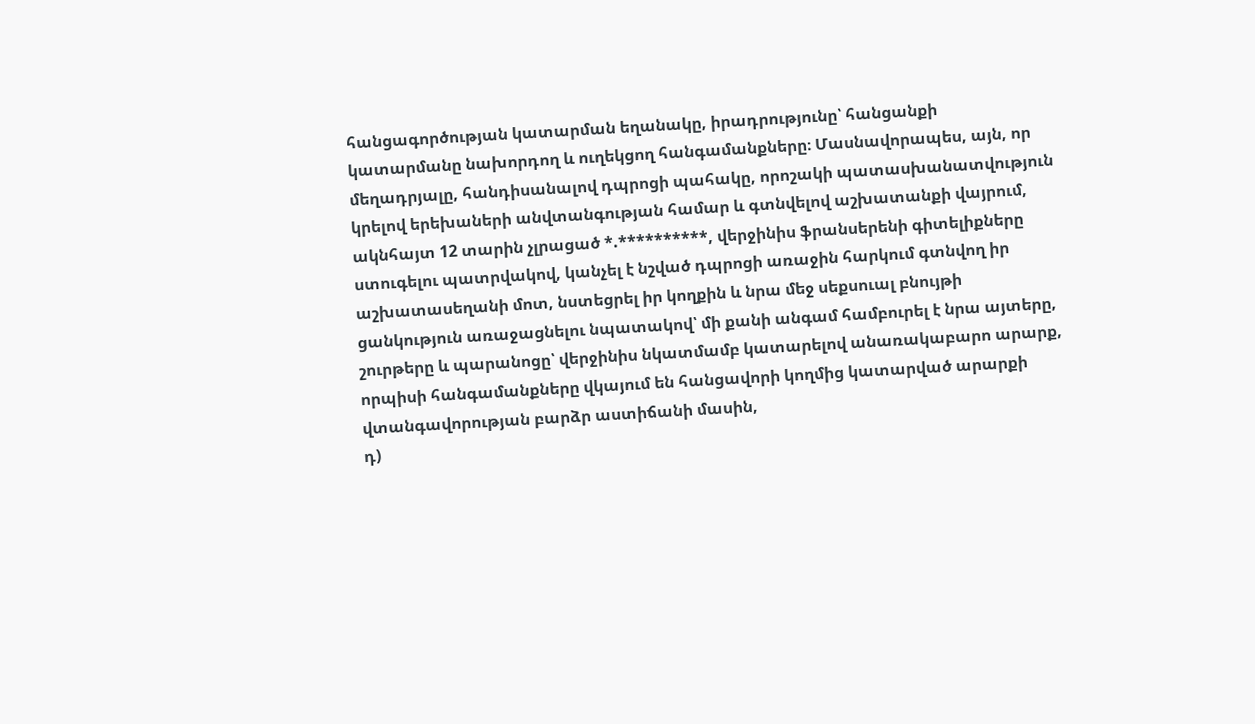հանցագործության կատարման եղանակը, իրադրությունը՝ հանցանքի կատարմանը նախորդող և ուղեկցող հանգամանքները։ Մասնավորապես, այն, որ մեղադրյալը, հանդիսանալով դպրոցի պահակը, որոշակի պատասխանատվություն կրելով երեխաների անվտանգության համար և գտնվելով աշխատանքի վայրում, ակնհայտ 12 տարին չլրացած *.**********, վերջինիս ֆրանսերենի գիտելիքները ստուգելու պատրվակով, կանչել է նշված դպրոցի առաջին հարկում գտնվող իր աշխատասեղանի մոտ, նստեցրել իր կողքին և նրա մեջ սեքսուալ բնույթի ցանկություն առաջացնելու նպատակով՝ մի քանի անգամ համբուրել է նրա այտերը, շուրթերը և պարանոցը՝ վերջինիս նկատմամբ կատարելով անառակաբարո արարք, որպիսի հանգամանքները վկայում են հանցավորի կողմից կատարված արարքի վտանգավորության բարձր աստիճանի մասին,
դ)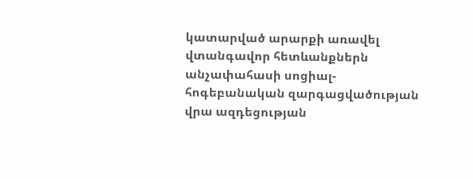կատարված արարքի առավել վտանգավոր հետևանքներն անչափահասի սոցիալ-հոգեբանական զարգացվածության վրա ազդեցության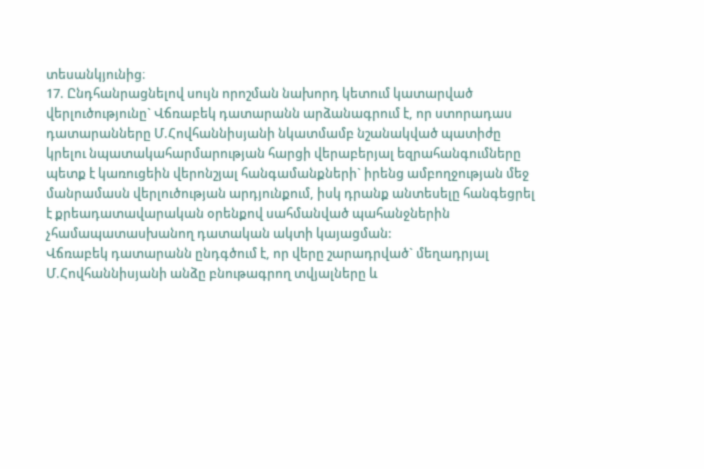տեսանկյունից։
17. Ընդհանրացնելով սույն որոշման նախորդ կետում կատարված վերլուծությունը` Վճռաբեկ դատարանն արձանագրում է, որ ստորադաս դատարանները Մ.Հովհաննիսյանի նկատմամբ նշանակված պատիժը կրելու նպատակահարմարության հարցի վերաբերյալ եզրահանգումները պետք է կառուցեին վերոնշյալ հանգամանքների` իրենց ամբողջության մեջ մանրամասն վերլուծության արդյունքում, իսկ դրանք անտեսելը հանգեցրել է քրեադատավարական օրենքով սահմանված պահանջներին չհամապատասխանող դատական ակտի կայացման:
Վճռաբեկ դատարանն ընդգծում է, որ վերը շարադրված` մեղադրյալ Մ.Հովհաննիսյանի անձը բնութագրող տվյալները և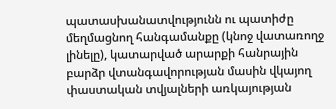պատասխանատվությունն ու պատիժը մեղմացնող հանգամանքը (կնոջ վատառողջ լինելը), կատարված արարքի հանրային բարձր վտանգավորության մասին վկայող փաստական տվյալների առկայության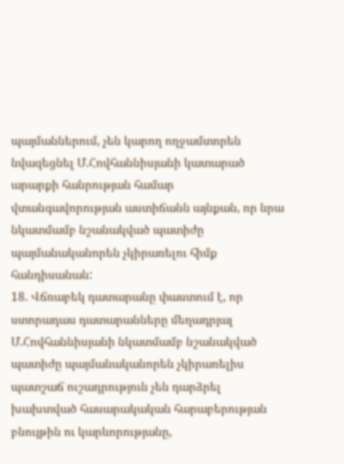պայմաններում, չեն կարող ողջամտորեն նվազեցնել Մ.Հովհաննիսյանի կատարած արարքի հանրության համար վտանգավորության աստիճանն այնքան, որ նրա նկատմամբ նշանակված պատիժը պայմանականորեն չկիրառելու հիմք հանդիսանան:
18. Վճռաբեկ դատարանը փաստում է, որ ստորադաս դատարանները մեղադրյալ Մ.Հովհաննիսյանի նկատմամբ նշանակված պատիժը պայմանականորեն չկիրառելիս պատշաճ ուշադրություն չեն դարձրել խախտված հասարակական հարաբերության բնույթին ու կարևորությանը,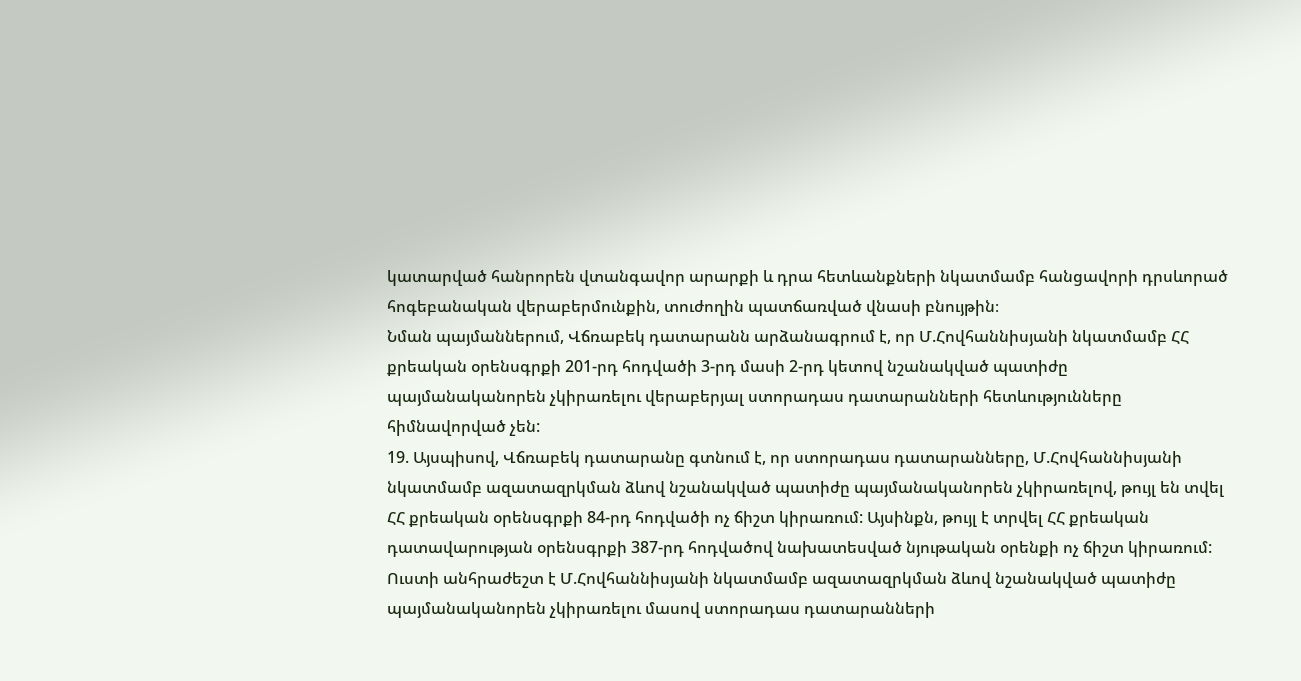կատարված հանրորեն վտանգավոր արարքի և դրա հետևանքների նկատմամբ հանցավորի դրսևորած հոգեբանական վերաբերմունքին, տուժողին պատճառված վնասի բնույթին։
Նման պայմաններում, Վճռաբեկ դատարանն արձանագրում է, որ Մ.Հովհաննիսյանի նկատմամբ ՀՀ քրեական օրենսգրքի 201-րդ հոդվածի 3-րդ մասի 2-րդ կետով նշանակված պատիժը պայմանականորեն չկիրառելու վերաբերյալ ստորադաս դատարանների հետևությունները հիմնավորված չեն:
19. Այսպիսով, Վճռաբեկ դատարանը գտնում է, որ ստորադաս դատարանները, Մ.Հովհաննիսյանի նկատմամբ ազատազրկման ձևով նշանակված պատիժը պայմանականորեն չկիրառելով, թույլ են տվել ՀՀ քրեական օրենսգրքի 84-րդ հոդվածի ոչ ճիշտ կիրառում: Այսինքն, թույլ է տրվել ՀՀ քրեական դատավարության օրենսգրքի 387-րդ հոդվածով նախատեսված նյութական օրենքի ոչ ճիշտ կիրառում: Ուստի անհրաժեշտ է Մ.Հովհաննիսյանի նկատմամբ ազատազրկման ձևով նշանակված պատիժը պայմանականորեն չկիրառելու մասով ստորադաս դատարանների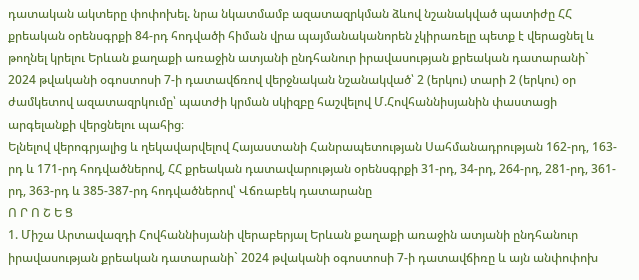դատական ակտերը փոփոխել. նրա նկատմամբ ազատազրկման ձևով նշանակված պատիժը ՀՀ քրեական օրենսգրքի 84-րդ հոդվածի հիման վրա պայմանականորեն չկիրառելը պետք է վերացնել և թողնել կրելու Երևան քաղաքի առաջին ատյանի ընդհանուր իրավասության քրեական դատարանի` 2024 թվականի օգոստոսի 7-ի դատավճռով վերջնական նշանակված՝ 2 (երկու) տարի 2 (երկու) օր ժամկետով ազատազրկումը՝ պատժի կրման սկիզբը հաշվելով Մ.Հովհաննիսյանին փաստացի արգելանքի վերցնելու պահից։
Ելնելով վերոգրյալից և ղեկավարվելով Հայաստանի Հանրապետության Սահմանադրության 162-րդ, 163-րդ և 171-րդ հոդվածներով, ՀՀ քրեական դատավարության օրենսգրքի 31-րդ, 34-րդ, 264-րդ, 281-րդ, 361-րդ, 363-րդ և 385-387-րդ հոդվածներով՝ Վճռաբեկ դատարանը
Ո Ր Ո Շ Ե Ց
1. Միշա Արտավազդի Հովհաննիսյանի վերաբերյալ Երևան քաղաքի առաջին ատյանի ընդհանուր իրավասության քրեական դատարանի` 2024 թվականի օգոստոսի 7-ի դատավճիռը և այն անփոփոխ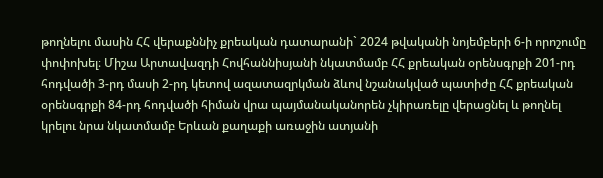թողնելու մասին ՀՀ վերաքննիչ քրեական դատարանի` 2024 թվականի նոյեմբերի 6-ի որոշումը փոփոխել։ Միշա Արտավազդի Հովհաննիսյանի նկատմամբ ՀՀ քրեական օրենսգրքի 201-րդ հոդվածի 3-րդ մասի 2-րդ կետով ազատազրկման ձևով նշանակված պատիժը ՀՀ քրեական օրենսգրքի 84-րդ հոդվածի հիման վրա պայմանականորեն չկիրառելը վերացնել և թողնել կրելու նրա նկատմամբ Երևան քաղաքի առաջին ատյանի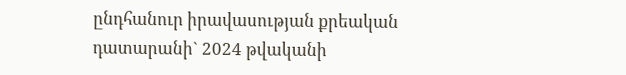ընդհանուր իրավասության քրեական դատարանի` 2024 թվականի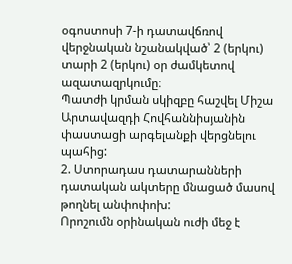օգոստոսի 7-ի դատավճռով վերջնական նշանակված՝ 2 (երկու) տարի 2 (երկու) օր ժամկետով ազատազրկումը։
Պատժի կրման սկիզբը հաշվել Միշա Արտավազդի Հովհաննիսյանին փաստացի արգելանքի վերցնելու պահից:
2. Ստորադաս դատարանների դատական ակտերը մնացած մասով թողնել անփոփոխ:
Որոշումն օրինական ուժի մեջ է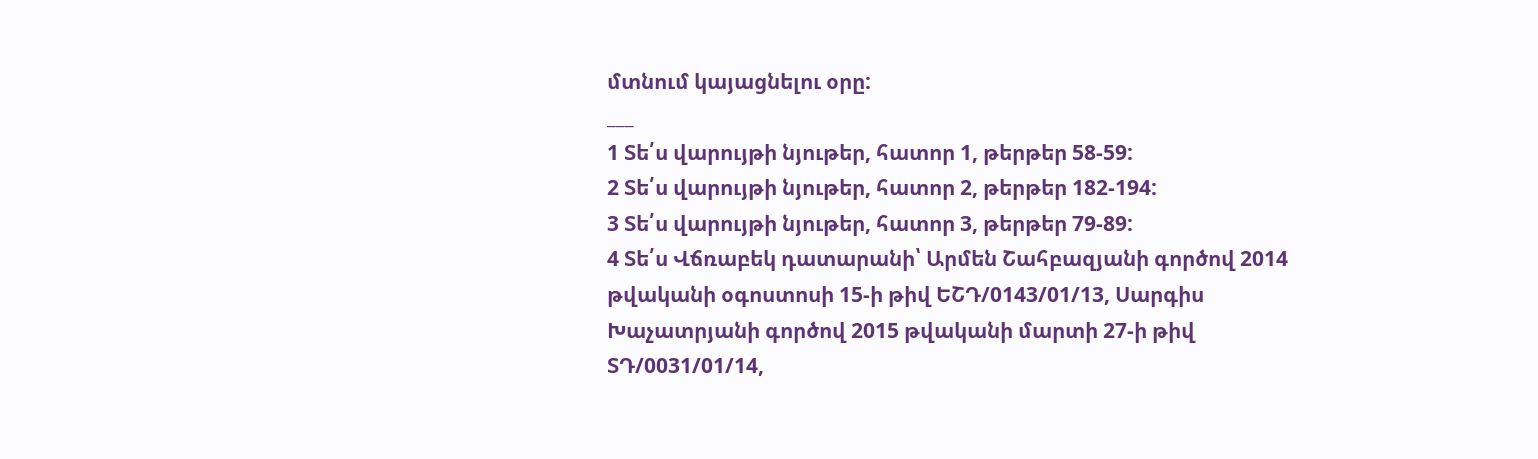մտնում կայացնելու օրը:
___
1 Տե՛ս վարույթի նյութեր, հատոր 1, թերթեր 58-59:
2 Տե՛ս վարույթի նյութեր, հատոր 2, թերթեր 182-194:
3 Տե՛ս վարույթի նյութեր, հատոր 3, թերթեր 79-89:
4 Տե՛ս Վճռաբեկ դատարանի՝ Արմեն Շահբազյանի գործով 2014 թվականի օգոստոսի 15-ի թիվ ԵՇԴ/0143/01/13, Սարգիս Խաչատրյանի գործով 2015 թվականի մարտի 27-ի թիվ ՏԴ/0031/01/14,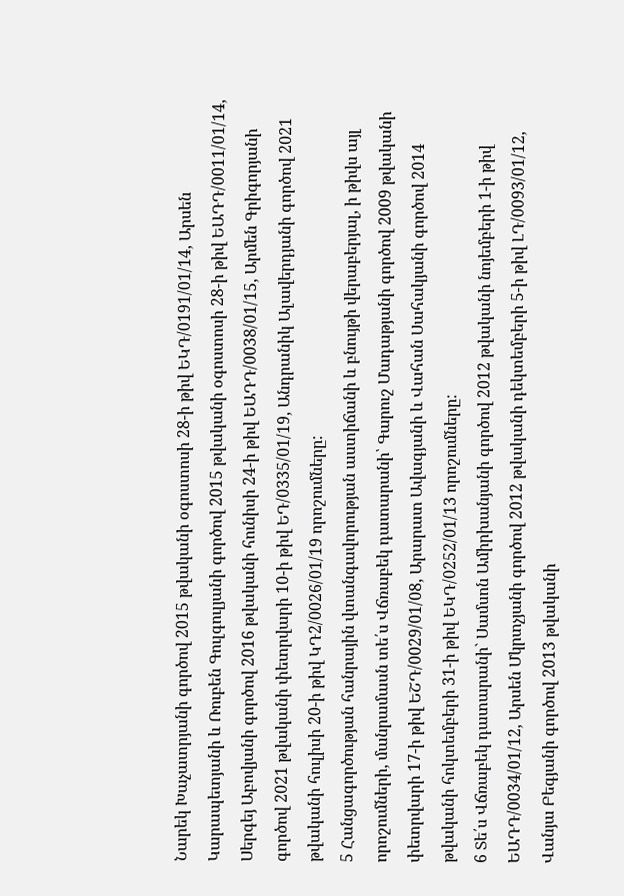Նարեկ Խաչատրյանի գործով 2015 թվականի օգոստոսի 28-ի թիվ ԵԿԴ/0191/01/14, Արսեն Կարապետյանի և Ռուբեն Գուլգուլյանի գործով 2015 թվականի օգոստոսի 28-ի թիվ ԵԱԴԴ/0011/01/14, Սերգեյ Աբովյանի գործով 2016 թվականի հունիսի 24-ի թիվ ԵԱԴԴ/0038/01/15, Արմեն Գրիգորյանի գործով 2021 թվականի փետրվարի 10-ի թիվ ԵԴ/0335/01/19, Անդրանիկ Ալավերդյանի գործով 2021 թվականի հուլիսի 20-ի թիվ ԿԴ2/0026/01/19 որոշումները:
5 Հանցագործության հանրային վտանգավորության աստիճանի և բնույթի վերաբերյալ, ի թիվս այլ որոշումների, մանրամասն տե՛ս Վճռաբեկ դատարանի՝ Գարուշ Մադաթյանի գործով 2009 թվականի փետրվարի 17-ի թիվ ԵՇԴ/0029/01/08, Արարատ Ավագյանի և Վահան Սահակյանի գործով 2014 թվականի հոկտեմբերի 31-ի թիվ ԵԿԴ/0252/01/13 որոշումները:
6 Տե՛ս Վճռաբեկ դատարանի` Սամսոն Ամիրխանյանի գործով 2012 թվականի նոյեմբերի 1-ի թիվ ԵԱԴԴ/0034/01/12, Արսեն Մկրտչյանի գործով 2012 թվականի դեկտեմբերի 5-ի թիվ ԼԴ/0093/01/12, Վանյա Բեգյանի գործով 2013 թվականի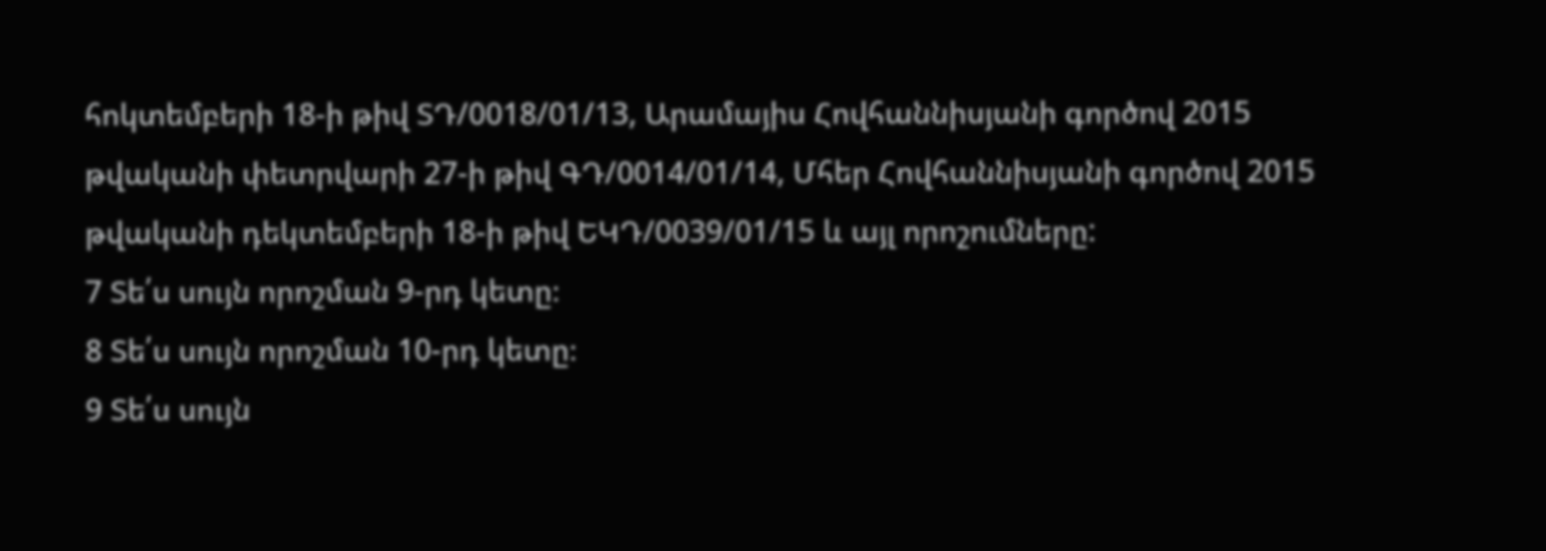հոկտեմբերի 18-ի թիվ ՏԴ/0018/01/13, Արամայիս Հովհաննիսյանի գործով 2015 թվականի փետրվարի 27-ի թիվ ԳԴ/0014/01/14, Մհեր Հովհաննիսյանի գործով 2015 թվականի դեկտեմբերի 18-ի թիվ ԵԿԴ/0039/01/15 և այլ որոշումները:
7 Տե՛ս սույն որոշման 9-րդ կետը։
8 Տե՛ս սույն որոշման 10-րդ կետը։
9 Տե՛ս սույն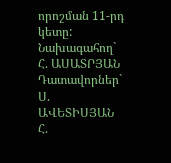որոշման 11-րդ կետը:
Նախագահող` Հ. ԱՍԱՏՐՅԱՆ Դատավորներ` Ս. ԱՎԵՏԻՍՅԱՆ Հ.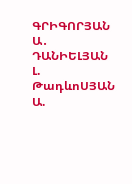ԳՐԻԳՈՐՅԱՆ Ա․ ԴԱՆԻԵԼՅԱՆ Լ. ԹադևոՍՅԱՆ Ա.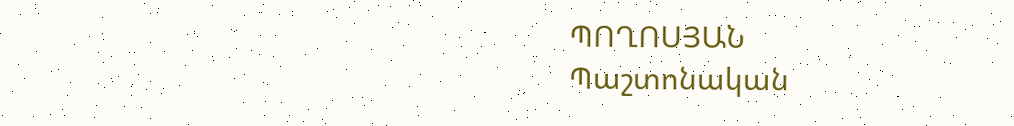ՊՈՂՈՍՅԱՆ
Պաշտոնական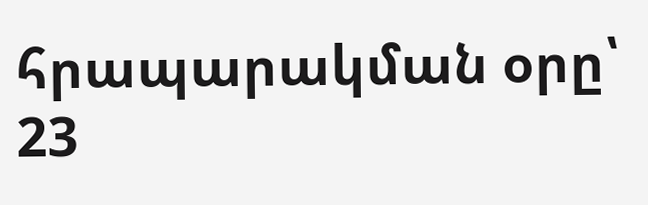հրապարակման օրը՝ 23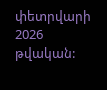փետրվարի 2026 թվական: